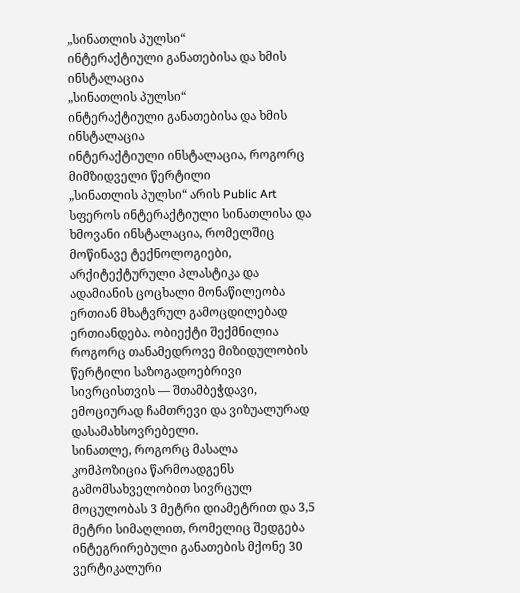„სინათლის პულსი“
ინტერაქტიული განათებისა და ხმის ინსტალაცია
„სინათლის პულსი“
ინტერაქტიული განათებისა და ხმის ინსტალაცია
ინტერაქტიული ინსტალაცია, როგორც მიმზიდველი წერტილი
„სინათლის პულსი“ არის Public Art სფეროს ინტერაქტიული სინათლისა და ხმოვანი ინსტალაცია, რომელშიც მოწინავე ტექნოლოგიები, არქიტექტურული პლასტიკა და ადამიანის ცოცხალი მონაწილეობა ერთიან მხატვრულ გამოცდილებად ერთიანდება. ობიექტი შექმნილია როგორც თანამედროვე მიზიდულობის წერტილი საზოგადოებრივი სივრცისთვის — შთამბეჭდავი, ემოციურად ჩამთრევი და ვიზუალურად დასამახსოვრებელი.
სინათლე, როგორც მასალა
კომპოზიცია წარმოადგენს გამომსახველობით სივრცულ მოცულობას 3 მეტრი დიამეტრით და 3,5 მეტრი სიმაღლით, რომელიც შედგება ინტეგრირებული განათების მქონე 30 ვერტიკალური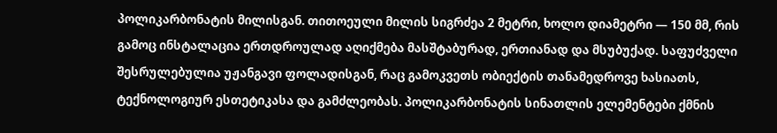პოლიკარბონატის მილისგან. თითოეული მილის სიგრძეა 2 მეტრი, ხოლო დიამეტრი — 150 მმ, რის გამოც ინსტალაცია ერთდროულად აღიქმება მასშტაბურად, ერთიანად და მსუბუქად. საფუძველი შესრულებულია უჟანგავი ფოლადისგან, რაც გამოკვეთს ობიექტის თანამედროვე ხასიათს, ტექნოლოგიურ ესთეტიკასა და გამძლეობას. პოლიკარბონატის სინათლის ელემენტები ქმნის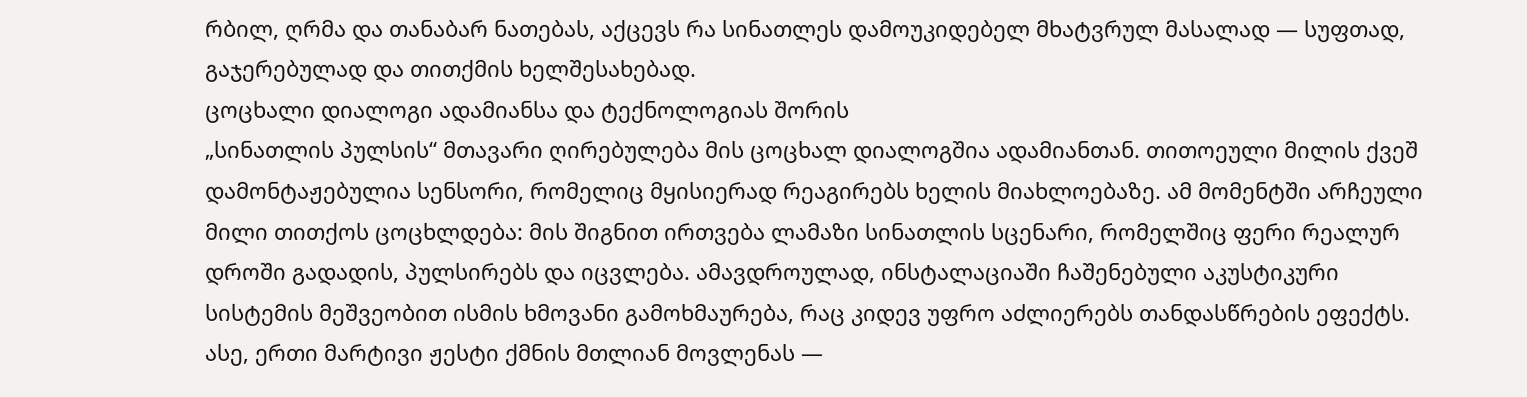რბილ, ღრმა და თანაბარ ნათებას, აქცევს რა სინათლეს დამოუკიდებელ მხატვრულ მასალად — სუფთად, გაჯერებულად და თითქმის ხელშესახებად.
ცოცხალი დიალოგი ადამიანსა და ტექნოლოგიას შორის
„სინათლის პულსის“ მთავარი ღირებულება მის ცოცხალ დიალოგშია ადამიანთან. თითოეული მილის ქვეშ დამონტაჟებულია სენსორი, რომელიც მყისიერად რეაგირებს ხელის მიახლოებაზე. ამ მომენტში არჩეული მილი თითქოს ცოცხლდება: მის შიგნით ირთვება ლამაზი სინათლის სცენარი, რომელშიც ფერი რეალურ დროში გადადის, პულსირებს და იცვლება. ამავდროულად, ინსტალაციაში ჩაშენებული აკუსტიკური სისტემის მეშვეობით ისმის ხმოვანი გამოხმაურება, რაც კიდევ უფრო აძლიერებს თანდასწრების ეფექტს. ასე, ერთი მარტივი ჟესტი ქმნის მთლიან მოვლენას —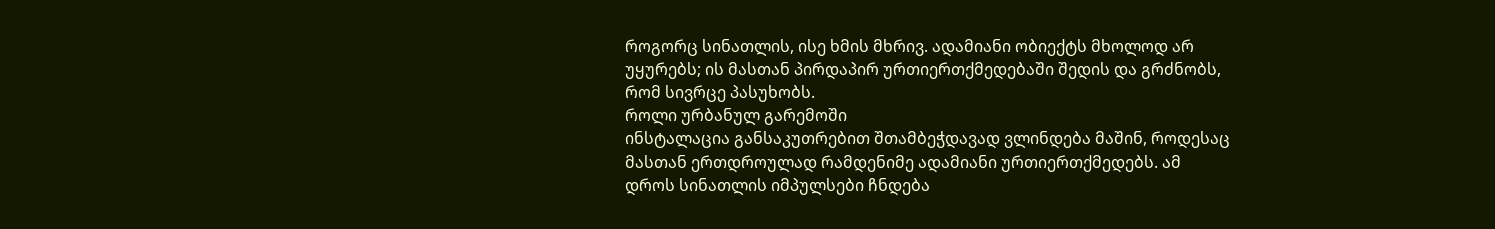როგორც სინათლის, ისე ხმის მხრივ. ადამიანი ობიექტს მხოლოდ არ უყურებს; ის მასთან პირდაპირ ურთიერთქმედებაში შედის და გრძნობს, რომ სივრცე პასუხობს.
როლი ურბანულ გარემოში
ინსტალაცია განსაკუთრებით შთამბეჭდავად ვლინდება მაშინ, როდესაც მასთან ერთდროულად რამდენიმე ადამიანი ურთიერთქმედებს. ამ დროს სინათლის იმპულსები ჩნდება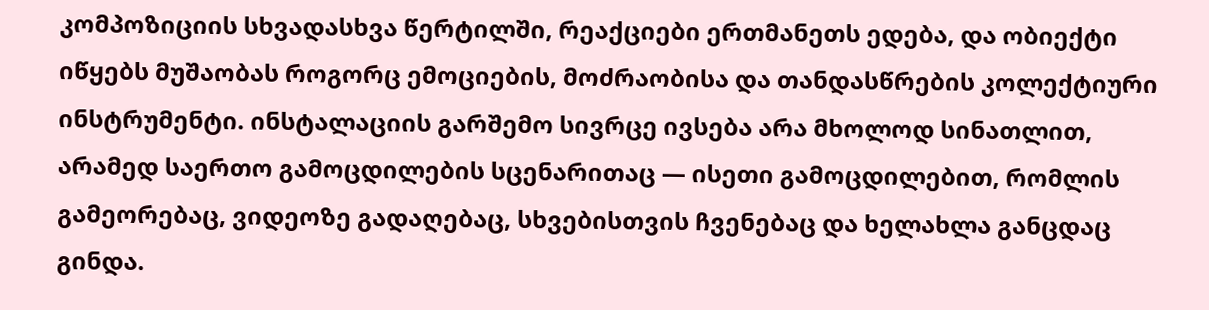კომპოზიციის სხვადასხვა წერტილში, რეაქციები ერთმანეთს ედება, და ობიექტი იწყებს მუშაობას როგორც ემოციების, მოძრაობისა და თანდასწრების კოლექტიური ინსტრუმენტი. ინსტალაციის გარშემო სივრცე ივსება არა მხოლოდ სინათლით, არამედ საერთო გამოცდილების სცენარითაც — ისეთი გამოცდილებით, რომლის გამეორებაც, ვიდეოზე გადაღებაც, სხვებისთვის ჩვენებაც და ხელახლა განცდაც გინდა.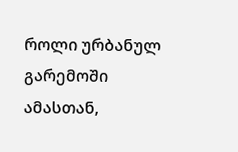როლი ურბანულ გარემოში
ამასთან,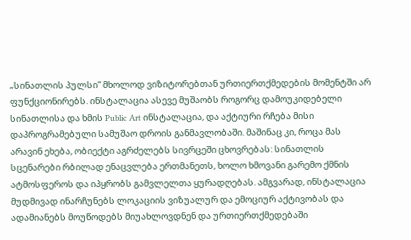„სინათლის პულსი“ მხოლოდ ვიზიტორებთან ურთიერთქმედების მომენტში არ ფუნქციონირებს. ინსტალაცია ასევე მუშაობს როგორც დამოუკიდებელი სინათლისა და ხმის Public Art ინსტალაცია, და აქტიური რჩება მისი დაპროგრამებული სამუშაო დროის განმავლობაში. მაშინაც კი, როცა მას არავინ ეხება, ობიექტი აგრძელებს სივრცეში ცხოვრებას: სინათლის სცენარები რბილად ენაცვლება ერთმანეთს, ხოლო ხმოვანი გარემო ქმნის ატმოსფეროს და იპყრობს გამვლელთა ყურადღებას. ამგვარად, ინსტალაცია მუდმივად ინარჩუნებს ლოკაციის ვიზუალურ და ემოციურ აქტივობას და ადამიანებს მოუწოდებს მიუახლოვდნენ და ურთიერთქმედებაში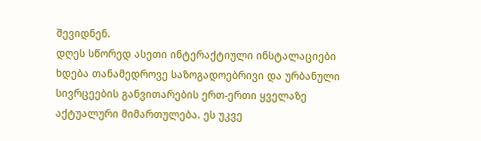შევიდნენ.
დღეს სწორედ ასეთი ინტერაქტიული ინსტალაციები ხდება თანამედროვე საზოგადოებრივი და ურბანული სივრცეების განვითარების ერთ-ერთი ყველაზე აქტუალური მიმართულება. ეს უკვე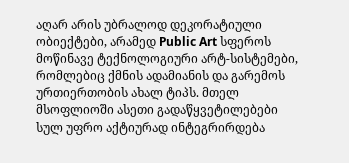აღარ არის უბრალოდ დეკორატიული ობიექტები, არამედ Public Art სფეროს მოწინავე ტექნოლოგიური არტ-სისტემები, რომლებიც ქმნის ადამიანის და გარემოს ურთიერთობის ახალ ტიპს. მთელ მსოფლიოში ასეთი გადაწყვეტილებები სულ უფრო აქტიურად ინტეგრირდება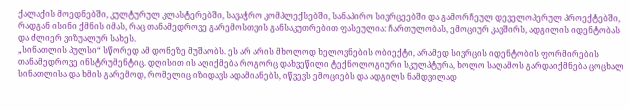ქალაქის მოედნებში, კულტურულ კლასტერებში, სავაჭრო კომპლექსებში, სანაპირო სივრცეებში და გამორჩეულ დეველოპერულ პროექტებში, რადგან ისინი ქმნის იმას, რაც თანამედროვე გარემოსთვის განსაკუთრებით ფასეულია: ჩართულობას, ემოციურ კავშირს, ადგილის იდენტობას და ძლიერ ვიზუალურ სახეს.
„სინათლის პულსი“ სწორედ ამ დონეზე მუშაობს. ეს არ არის მხოლოდ ხელოვნების ობიექტი, არამედ სივრცის იდენტობის ფორმირების თანამედროვე ინსტრუმენტიც. დღისით ის აღიქმება როგორც დახვეწილი ტექნოლოგიური სკულპტურა, ხოლო საღამოს გარდაიქმნება ცოცხალ სინათლისა და ხმის გარემოდ, რომელიც იზიდავს ადამიანებს, იწვევს ემოციებს და ადგილს ნამდვილად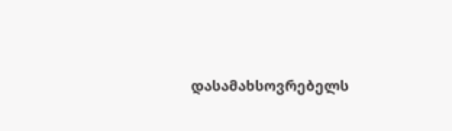დასამახსოვრებელს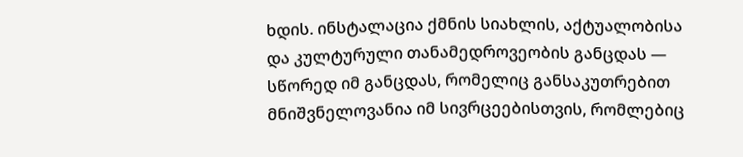ხდის. ინსტალაცია ქმნის სიახლის, აქტუალობისა და კულტურული თანამედროვეობის განცდას — სწორედ იმ განცდას, რომელიც განსაკუთრებით მნიშვნელოვანია იმ სივრცეებისთვის, რომლებიც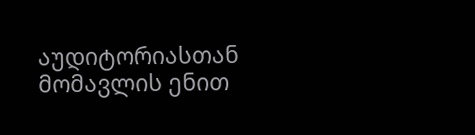აუდიტორიასთან მომავლის ენით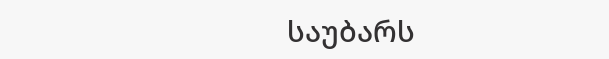საუბარს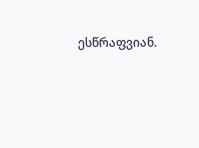ესწრაფვიან.